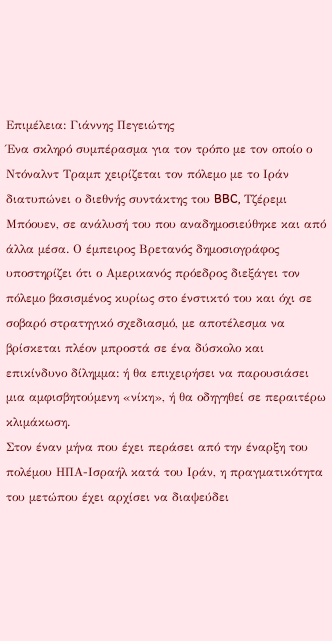Επιμέλεια: Γιάννης Πεγειώτης
Ένα σκληρό συμπέρασμα για τον τρόπο με τον οποίο ο Ντόναλντ Τραμπ χειρίζεται τον πόλεμο με το Ιράν διατυπώνει ο διεθνής συντάκτης του BBC, Τζέρεμι Μπόουεν, σε ανάλυσή του που αναδημοσιεύθηκε και από άλλα μέσα. Ο έμπειρος Βρετανός δημοσιογράφος υποστηρίζει ότι ο Αμερικανός πρόεδρος διεξάγει τον πόλεμο βασισμένος κυρίως στο ένστικτό του και όχι σε σοβαρό στρατηγικό σχεδιασμό, με αποτέλεσμα να βρίσκεται πλέον μπροστά σε ένα δύσκολο και επικίνδυνο δίλημμα: ή θα επιχειρήσει να παρουσιάσει μια αμφισβητούμενη «νίκη», ή θα οδηγηθεί σε περαιτέρω κλιμάκωση.
Στον έναν μήνα που έχει περάσει από την έναρξη του πολέμου ΗΠΑ-Ισραήλ κατά του Ιράν, η πραγματικότητα του μετώπου έχει αρχίσει να διαψεύδει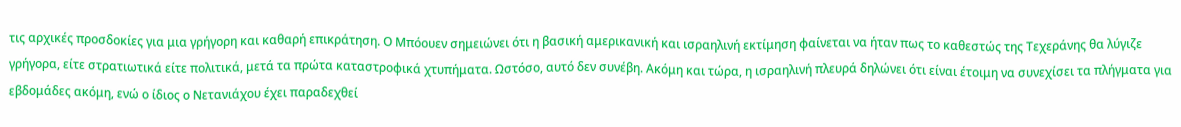τις αρχικές προσδοκίες για μια γρήγορη και καθαρή επικράτηση. Ο Μπόουεν σημειώνει ότι η βασική αμερικανική και ισραηλινή εκτίμηση φαίνεται να ήταν πως το καθεστώς της Τεχεράνης θα λύγιζε γρήγορα, είτε στρατιωτικά είτε πολιτικά, μετά τα πρώτα καταστροφικά χτυπήματα. Ωστόσο, αυτό δεν συνέβη. Ακόμη και τώρα, η ισραηλινή πλευρά δηλώνει ότι είναι έτοιμη να συνεχίσει τα πλήγματα για εβδομάδες ακόμη, ενώ ο ίδιος ο Νετανιάχου έχει παραδεχθεί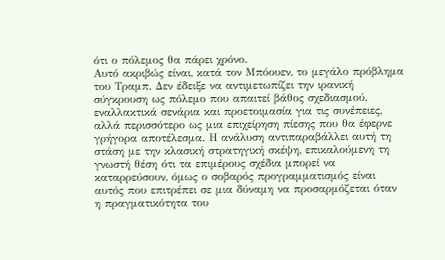ότι ο πόλεμος θα πάρει χρόνο.
Αυτό ακριβώς είναι, κατά τον Μπόουεν, το μεγάλο πρόβλημα του Τραμπ. Δεν έδειξε να αντιμετωπίζει την ιρανική σύγκρουση ως πόλεμο που απαιτεί βάθος σχεδιασμού, εναλλακτικά σενάρια και προετοιμασία για τις συνέπειες, αλλά περισσότερο ως μια επιχείρηση πίεσης που θα έφερνε γρήγορα αποτέλεσμα. Η ανάλυση αντιπαραβάλλει αυτή τη στάση με την κλασική στρατηγική σκέψη, επικαλούμενη τη γνωστή θέση ότι τα επιμέρους σχέδια μπορεί να καταρρεύσουν, όμως ο σοβαρός προγραμματισμός είναι αυτός που επιτρέπει σε μια δύναμη να προσαρμόζεται όταν η πραγματικότητα του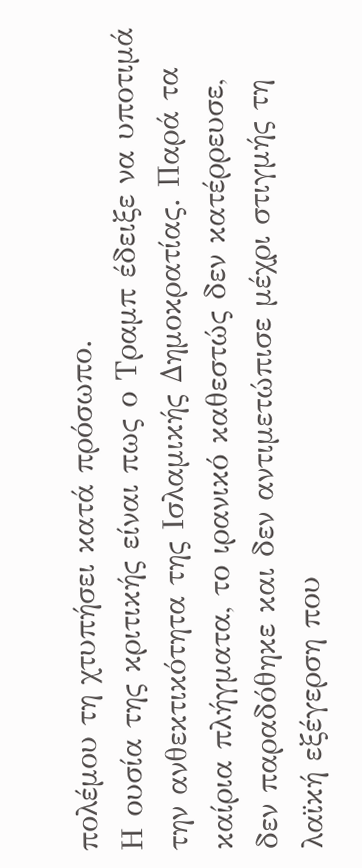πολέμου τη χτυπήσει κατά πρόσωπο.
Η ουσία της κριτικής είναι πως ο Τραμπ έδειξε να υποτιμά την ανθεκτικότητα της Ισλαμικής Δημοκρατίας. Παρά τα καίρια πλήγματα, το ιρανικό καθεστώς δεν κατέρρευσε, δεν παραδόθηκε και δεν αντιμετώπισε μέχρι στιγμής τη λαϊκή εξέγερση που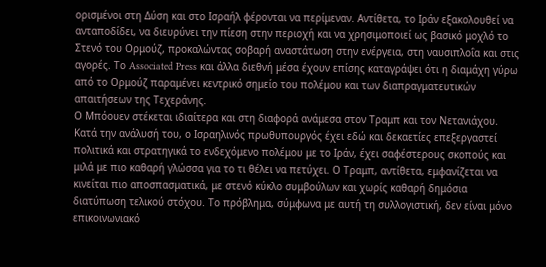ορισμένοι στη Δύση και στο Ισραήλ φέρονται να περίμεναν. Αντίθετα, το Ιράν εξακολουθεί να ανταποδίδει, να διευρύνει την πίεση στην περιοχή και να χρησιμοποιεί ως βασικό μοχλό το Στενό του Ορμούζ, προκαλώντας σοβαρή αναστάτωση στην ενέργεια, στη ναυσιπλοΐα και στις αγορές. Το Associated Press και άλλα διεθνή μέσα έχουν επίσης καταγράψει ότι η διαμάχη γύρω από το Ορμούζ παραμένει κεντρικό σημείο του πολέμου και των διαπραγματευτικών απαιτήσεων της Τεχεράνης.
Ο Μπόουεν στέκεται ιδιαίτερα και στη διαφορά ανάμεσα στον Τραμπ και τον Νετανιάχου. Κατά την ανάλυσή του, ο Ισραηλινός πρωθυπουργός έχει εδώ και δεκαετίες επεξεργαστεί πολιτικά και στρατηγικά το ενδεχόμενο πολέμου με το Ιράν, έχει σαφέστερους σκοπούς και μιλά με πιο καθαρή γλώσσα για το τι θέλει να πετύχει. Ο Τραμπ, αντίθετα, εμφανίζεται να κινείται πιο αποσπασματικά, με στενό κύκλο συμβούλων και χωρίς καθαρή δημόσια διατύπωση τελικού στόχου. Το πρόβλημα, σύμφωνα με αυτή τη συλλογιστική, δεν είναι μόνο επικοινωνιακό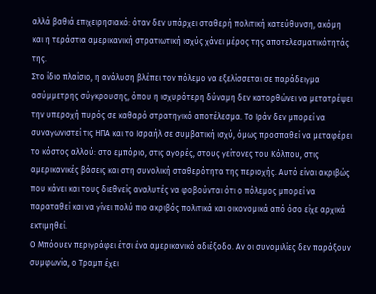αλλά βαθιά επιχειρησιακό: όταν δεν υπάρχει σταθερή πολιτική κατεύθυνση, ακόμη και η τεράστια αμερικανική στρατιωτική ισχύς χάνει μέρος της αποτελεσματικότητάς της.
Στο ίδιο πλαίσιο, η ανάλυση βλέπει τον πόλεμο να εξελίσσεται σε παράδειγμα ασύμμετρης σύγκρουσης, όπου η ισχυρότερη δύναμη δεν κατορθώνει να μετατρέψει την υπεροχή πυρός σε καθαρό στρατηγικό αποτέλεσμα. Το Ιράν δεν μπορεί να συναγωνιστεί τις ΗΠΑ και το Ισραήλ σε συμβατική ισχύ, όμως προσπαθεί να μεταφέρει το κόστος αλλού: στο εμπόριο, στις αγορές, στους γείτονες του Κόλπου, στις αμερικανικές βάσεις και στη συνολική σταθερότητα της περιοχής. Αυτό είναι ακριβώς που κάνει και τους διεθνείς αναλυτές να φοβούνται ότι ο πόλεμος μπορεί να παραταθεί και να γίνει πολύ πιο ακριβός πολιτικά και οικονομικά από όσο είχε αρχικά εκτιμηθεί.
Ο Μπόουεν περιγράφει έτσι ένα αμερικανικό αδιέξοδο. Αν οι συνομιλίες δεν παράξουν συμφωνία, ο Τραμπ έχει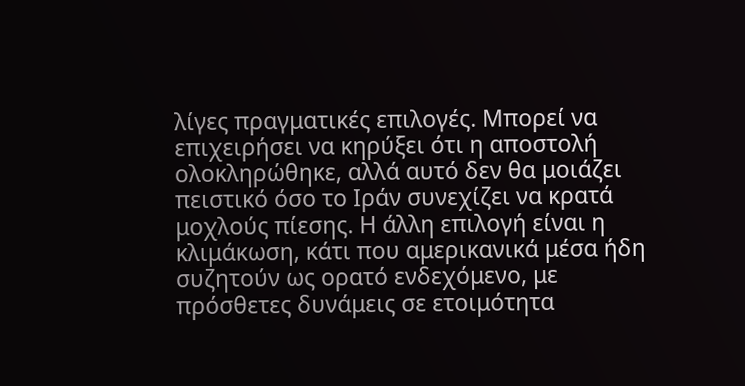λίγες πραγματικές επιλογές. Μπορεί να επιχειρήσει να κηρύξει ότι η αποστολή ολοκληρώθηκε, αλλά αυτό δεν θα μοιάζει πειστικό όσο το Ιράν συνεχίζει να κρατά μοχλούς πίεσης. Η άλλη επιλογή είναι η κλιμάκωση, κάτι που αμερικανικά μέσα ήδη συζητούν ως ορατό ενδεχόμενο, με πρόσθετες δυνάμεις σε ετοιμότητα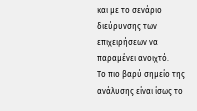και με το σενάριο διεύρυνσης των επιχειρήσεων να παραμένει ανοιχτό.
Το πιο βαρύ σημείο της ανάλυσης είναι ίσως το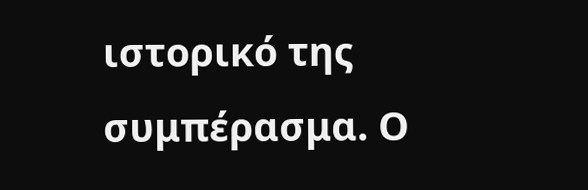ιστορικό της συμπέρασμα. Ο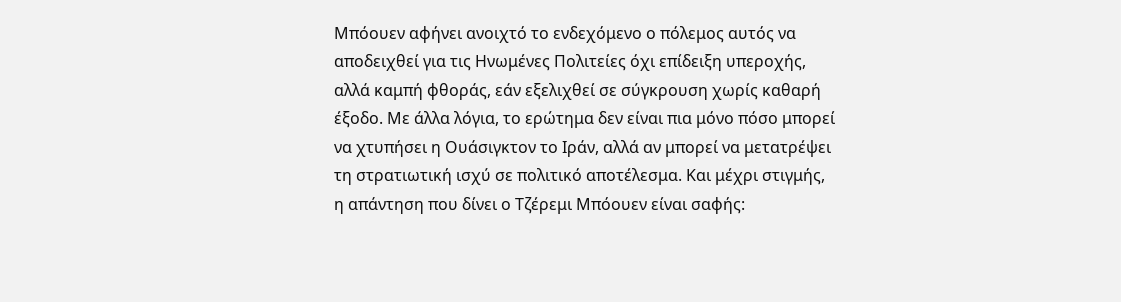Μπόουεν αφήνει ανοιχτό το ενδεχόμενο ο πόλεμος αυτός να αποδειχθεί για τις Ηνωμένες Πολιτείες όχι επίδειξη υπεροχής, αλλά καμπή φθοράς, εάν εξελιχθεί σε σύγκρουση χωρίς καθαρή έξοδο. Με άλλα λόγια, το ερώτημα δεν είναι πια μόνο πόσο μπορεί να χτυπήσει η Ουάσιγκτον το Ιράν, αλλά αν μπορεί να μετατρέψει τη στρατιωτική ισχύ σε πολιτικό αποτέλεσμα. Και μέχρι στιγμής, η απάντηση που δίνει ο Τζέρεμι Μπόουεν είναι σαφής: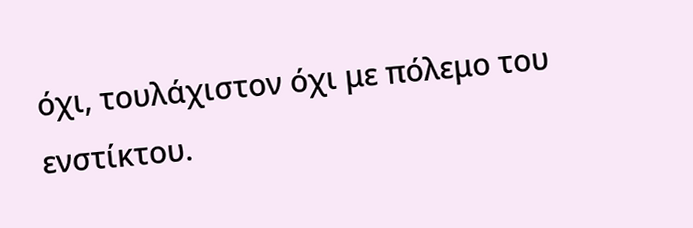όχι, τουλάχιστον όχι με πόλεμο του ενστίκτου.